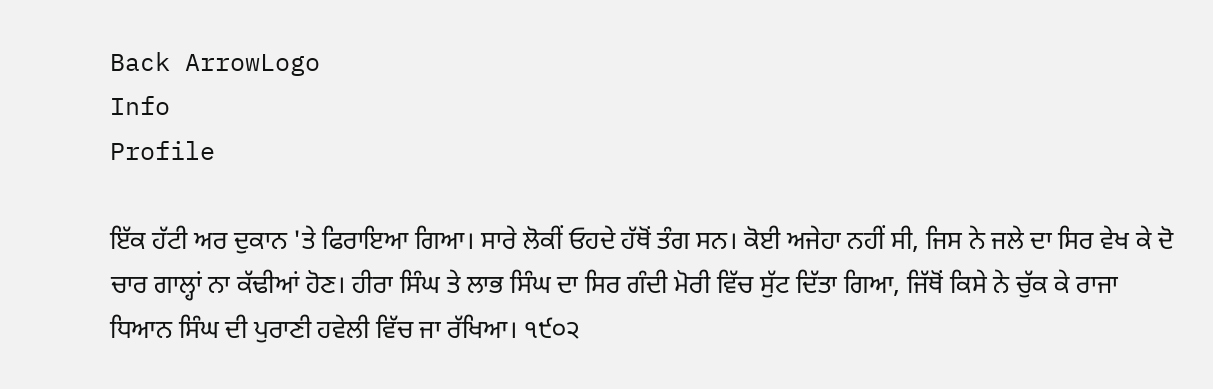Back ArrowLogo
Info
Profile

ਇੱਕ ਹੱਟੀ ਅਰ ਦੁਕਾਨ 'ਤੇ ਫਿਰਾਇਆ ਗਿਆ। ਸਾਰੇ ਲੋਕੀਂ ਓਹਦੇ ਹੱਥੋਂ ਤੰਗ ਸਨ। ਕੋਈ ਅਜੇਹਾ ਨਹੀਂ ਸੀ, ਜਿਸ ਨੇ ਜਲੇ ਦਾ ਸਿਰ ਵੇਖ ਕੇ ਦੋ ਚਾਰ ਗਾਲ੍ਹਾਂ ਨਾ ਕੱਢੀਆਂ ਹੋਣ। ਹੀਰਾ ਸਿੰਘ ਤੇ ਲਾਭ ਸਿੰਘ ਦਾ ਸਿਰ ਗੰਦੀ ਮੋਰੀ ਵਿੱਚ ਸੁੱਟ ਦਿੱਤਾ ਗਿਆ, ਜਿੱਥੋਂ ਕਿਸੇ ਨੇ ਚੁੱਕ ਕੇ ਰਾਜਾ ਧਿਆਨ ਸਿੰਘ ਦੀ ਪੁਰਾਣੀ ਹਵੇਲੀ ਵਿੱਚ ਜਾ ਰੱਖਿਆ। ੧੯੦੨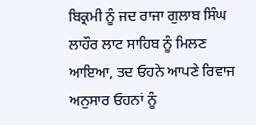ਬਿਕ੍ਰਮੀ ਨੂੰ ਜਦ ਰਾਜਾ ਗੁਲਾਬ ਸਿੰਘ ਲਾਹੌਰ ਲਾਟ ਸਾਹਿਬ ਨੂੰ ਮਿਲਣ ਆਇਆ, ਤਦ ਓਹਨੇ ਆਪਣੇ ਰਿਵਾਜ ਅਨੁਸਾਰ ਓਹਨਾਂ ਨੂੰ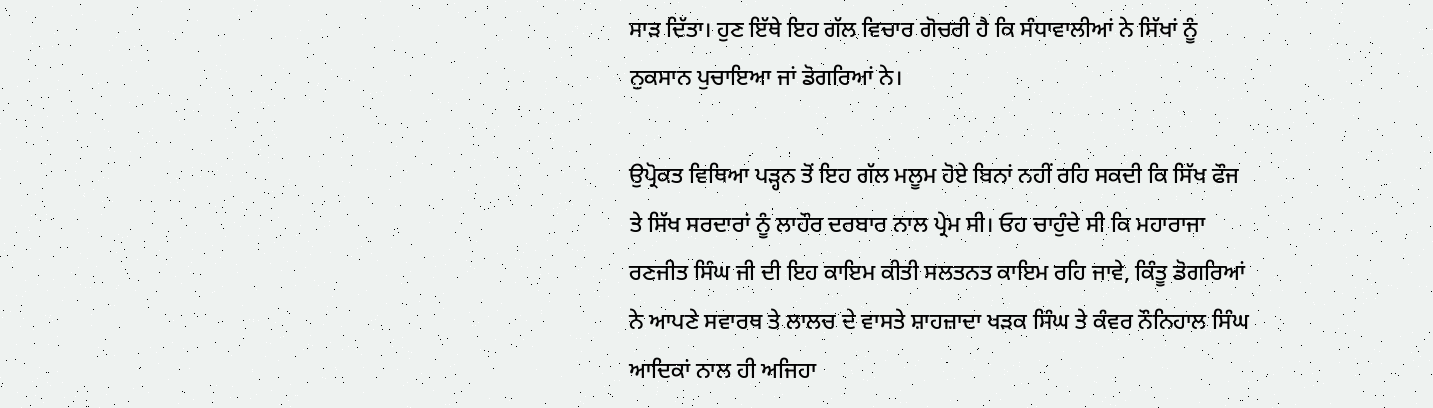ਸਾੜ ਦਿੱਤਾ। ਹੁਣ ਇੱਥੇ ਇਹ ਗੱਲ ਵਿਚਾਰ ਗੋਚਰੀ ਹੈ ਕਿ ਸੰਧਾਵਾਲੀਆਂ ਨੇ ਸਿੱਖਾਂ ਨੂੰ ਨੁਕਸਾਨ ਪੁਚਾਇਆ ਜਾਂ ਡੋਗਰਿਆਂ ਨੇ।

ਉਪ੍ਰੋਕਤ ਵਿਥਿਆ ਪੜ੍ਹਨ ਤੋਂ ਇਹ ਗੱਲ ਮਲੂਮ ਹੋਏ ਬਿਨਾਂ ਨਹੀਂ ਰਹਿ ਸਕਦੀ ਕਿ ਸਿੱਖ ਫੌਜ ਤੇ ਸਿੱਖ ਸਰਦਾਰਾਂ ਨੂੰ ਲਾਹੌਰ ਦਰਬਾਰ ਨਾਲ ਪ੍ਰੇਮ ਸੀ। ਓਹ ਚਾਹੁੰਦੇ ਸੀ ਕਿ ਮਹਾਰਾਜਾ ਰਣਜੀਤ ਸਿੰਘ ਜੀ ਦੀ ਇਹ ਕਾਇਮ ਕੀਤੀ ਸਲਤਨਤ ਕਾਇਮ ਰਹਿ ਜਾਵੇ, ਕਿੰਤੂ ਡੋਗਰਿਆਂ ਨੇ ਆਪਣੇ ਸਵਾਰਥ ਤੇ ਲਾਲਚ ਦੇ ਵਾਸਤੇ ਸ਼ਾਹਜ਼ਾਦਾ ਖੜਕ ਸਿੰਘ ਤੇ ਕੰਵਰ ਨੌਨਿਹਾਲ ਸਿੰਘ ਆਦਿਕਾਂ ਨਾਲ ਹੀ ਅਜਿਹਾ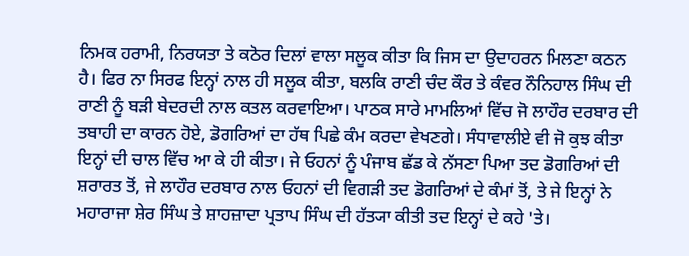ਨਿਮਕ ਹਰਾਮੀ, ਨਿਰਯਤਾ ਤੇ ਕਠੋਰ ਦਿਲਾਂ ਵਾਲਾ ਸਲੂਕ ਕੀਤਾ ਕਿ ਜਿਸ ਦਾ ਉਦਾਹਰਨ ਮਿਲਣਾ ਕਠਨ ਹੈ। ਫਿਰ ਨਾ ਸਿਰਫ ਇਨ੍ਹਾਂ ਨਾਲ ਹੀ ਸਲੂਕ ਕੀਤਾ, ਬਲਕਿ ਰਾਣੀ ਚੰਦ ਕੌਰ ਤੇ ਕੰਵਰ ਨੌਨਿਹਾਲ ਸਿੰਘ ਦੀ ਰਾਣੀ ਨੂੰ ਬੜੀ ਬੇਦਰਦੀ ਨਾਲ ਕਤਲ ਕਰਵਾਇਆ। ਪਾਠਕ ਸਾਰੇ ਮਾਮਲਿਆਂ ਵਿੱਚ ਜੋ ਲਾਹੌਰ ਦਰਬਾਰ ਦੀ ਤਬਾਹੀ ਦਾ ਕਾਰਨ ਹੋਏ, ਡੋਗਰਿਆਂ ਦਾ ਹੱਥ ਪਿਛੇ ਕੰਮ ਕਰਦਾ ਵੇਖਣਗੇ। ਸੰਧਾਵਾਲੀਏ ਵੀ ਜੋ ਕੁਝ ਕੀਤਾ ਇਨ੍ਹਾਂ ਦੀ ਚਾਲ ਵਿੱਚ ਆ ਕੇ ਹੀ ਕੀਤਾ। ਜੇ ਓਹਨਾਂ ਨੂੰ ਪੰਜਾਬ ਛੱਡ ਕੇ ਨੱਸਣਾ ਪਿਆ ਤਦ ਡੋਗਰਿਆਂ ਦੀ ਸ਼ਰਾਰਤ ਤੋਂ, ਜੇ ਲਾਹੌਰ ਦਰਬਾਰ ਨਾਲ ਓਹਨਾਂ ਦੀ ਵਿਗੜੀ ਤਦ ਡੋਗਰਿਆਂ ਦੇ ਕੰਮਾਂ ਤੋਂ, ਤੇ ਜੇ ਇਨ੍ਹਾਂ ਨੇ ਮਹਾਰਾਜਾ ਸ਼ੇਰ ਸਿੰਘ ਤੇ ਸ਼ਾਹਜ਼ਾਦਾ ਪ੍ਰਤਾਪ ਸਿੰਘ ਦੀ ਹੱਤ੍ਯਾ ਕੀਤੀ ਤਦ ਇਨ੍ਹਾਂ ਦੇ ਕਹੇ 'ਤੇ।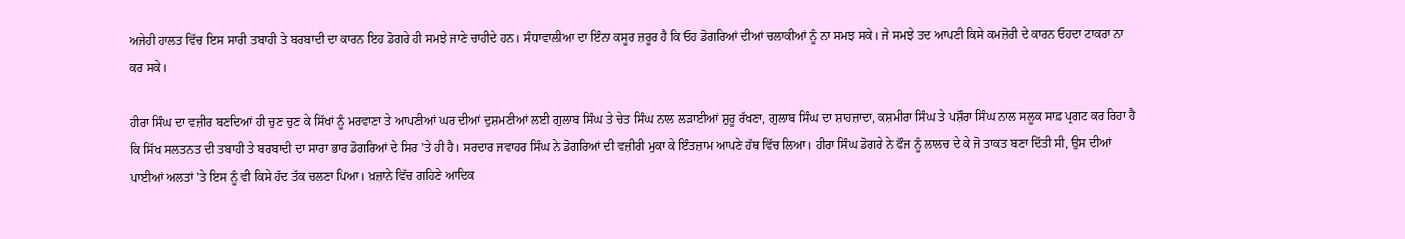ਅਜੇਹੀ ਹਾਲਤ ਵਿੱਚ ਇਸ ਸਾਰੀ ਤਬਾਹੀ ਤੇ ਬਰਬਾਦੀ ਦਾ ਕਾਰਨ ਇਹ ਡੋਗਰੇ ਹੀ ਸਮਝੇ ਜਾਣੇ ਚਾਹੀਦੇ ਹਨ। ਸੰਧਾਵਾਲੀਆ ਦਾ ਇੰਨਾ ਕਸੂਰ ਜ਼ਰੂਰ ਹੈ ਕਿ ਓਹ ਡੋਗਰਿਆਂ ਦੀਆਂ ਚਲਾਕੀਆਂ ਨੂੰ ਨਾ ਸਮਝ ਸਕੇ। ਜੇ ਸਮਝੇ ਤਦ ਆਪਣੀ ਕਿਸੇ ਕਮਜ਼ੋਰੀ ਦੇ ਕਾਰਨ ਓਹਦਾ ਟਾਕਰਾ ਨਾ ਕਰ ਸਕੇ।

ਹੀਰਾ ਸਿੰਘ ਦਾ ਵਜ਼ੀਰ ਬਣਦਿਆਂ ਹੀ ਚੁਣ ਚੁਣ ਕੇ ਸਿੱਖਾਂ ਨੂੰ ਮਰਵਾਣਾ ਤੇ ਆਪਣੀਆਂ ਘਰ ਦੀਆਂ ਦੁਸ਼ਮਣੀਆਂ ਲਈ ਗੁਲਾਬ ਸਿੰਘ ਤੇ ਚੇਤ ਸਿੰਘ ਨਾਲ ਲੜਾਈਆਂ ਸ਼ੁਰੂ ਰੱਖਣਾ, ਗੁਲਾਬ ਸਿੰਘ ਦਾ ਸ਼ਾਹਜ਼ਾਦਾ, ਕਸ਼ਮੀਰਾ ਸਿੰਘ ਤੇ ਪਸ਼ੌਰਾ ਸਿੰਘ ਨਾਲ ਸਲੂਕ ਸਾਫ਼ ਪ੍ਰਗਟ ਕਰ ਰਿਹਾ ਹੈ ਕਿ ਸਿੱਖ ਸਲਤਨਤ ਦੀ ਤਬਾਹੀ ਤੇ ਬਰਬਾਦੀ ਦਾ ਸਾਰਾ ਭਾਰ ਡੋਗਰਿਆਂ ਦੇ ਸਿਰ 'ਤੇ ਹੀ ਹੈ। ਸਰਦਾਰ ਜਵਾਹਰ ਸਿੰਘ ਨੇ ਡੋਗਰਿਆਂ ਦੀ ਵਜ਼ੀਰੀ ਮੁਕਾ ਕੇ ਇੰਤਜ਼ਾਮ ਆਪਣੇ ਹੱਥ ਵਿੱਚ ਲਿਆ। ਹੀਰਾ ਸਿੰਘ ਡੋਗਰੇ ਨੇ ਫੌਜ ਨੂੰ ਲਾਲਚ ਦੇ ਕੇ ਜੋ ਤਾਕਤ ਬਣਾ ਦਿੱਤੀ ਸੀ, ਉਸ ਦੀਆਂ ਪਾਈਆਂ ਅਲਤਾਂ 'ਤੇ ਇਸ ਨੂੰ ਵੀ ਕਿਸੇ ਹੱਦ ਤੱਕ ਚਲਣਾ ਪਿਆ। ਖ਼ਜ਼ਾਨੇ ਵਿੱਚ ਗਹਿਣੇ ਆਦਿਕ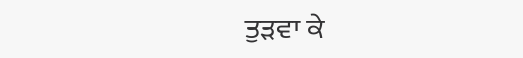ਤੁੜਵਾ ਕੇ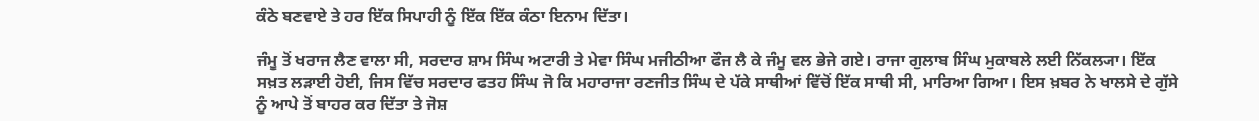ਕੰਠੇ ਬਣਵਾਏ ਤੇ ਹਰ ਇੱਕ ਸਿਪਾਹੀ ਨੂੰ ਇੱਕ ਇੱਕ ਕੰਠਾ ਇਨਾਮ ਦਿੱਤਾ।

ਜੰਮੂ ਤੋਂ ਖਰਾਜ ਲੈਣ ਵਾਲਾ ਸੀ, ਸਰਦਾਰ ਸ਼ਾਮ ਸਿੰਘ ਅਟਾਰੀ ਤੇ ਮੇਵਾ ਸਿੰਘ ਮਜੀਠੀਆ ਫੌਜ ਲੈ ਕੇ ਜੰਮੂ ਵਲ ਭੇਜੇ ਗਏ। ਰਾਜਾ ਗੁਲਾਬ ਸਿੰਘ ਮੁਕਾਬਲੇ ਲਈ ਨਿੱਕਲ੍ਯਾ। ਇੱਕ ਸਖ਼ਤ ਲੜਾਈ ਹੋਈ, ਜਿਸ ਵਿੱਚ ਸਰਦਾਰ ਫਤਹ ਸਿੰਘ ਜੋ ਕਿ ਮਹਾਰਾਜਾ ਰਣਜੀਤ ਸਿੰਘ ਦੇ ਪੱਕੇ ਸਾਥੀਆਂ ਵਿੱਚੋਂ ਇੱਕ ਸਾਥੀ ਸੀ, ਮਾਰਿਆ ਗਿਆ। ਇਸ ਖ਼ਬਰ ਨੇ ਖਾਲਸੇ ਦੇ ਗੁੱਸੇ ਨੂੰ ਆਪੇ ਤੋਂ ਬਾਹਰ ਕਰ ਦਿੱਤਾ ਤੇ ਜੋਸ਼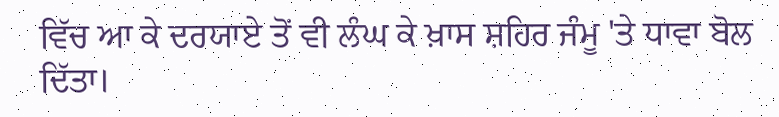ਵਿੱਚ ਆ ਕੇ ਦਰਯਾਏ ਤੋਂ ਵੀ ਲੰਘ ਕੇ ਖ਼ਾਸ ਸ਼ਹਿਰ ਜੰਮੂ 'ਤੇ ਧਾਵਾ ਬੋਲ ਦਿੱਤਾ।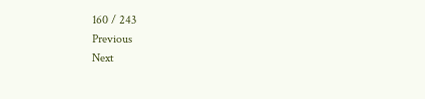160 / 243
Previous
Next